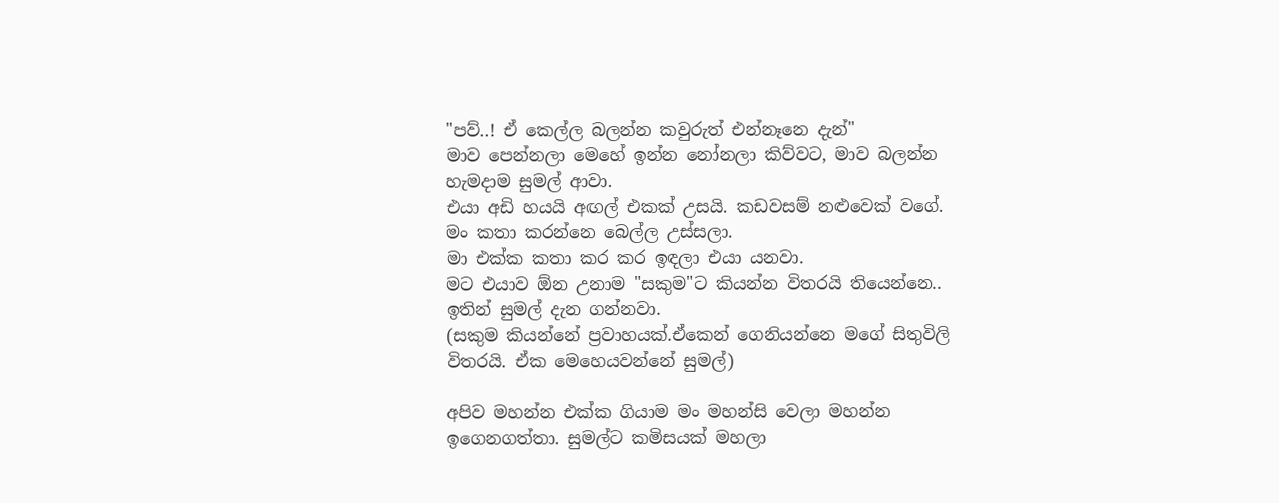"පව්..! ඒ කෙල්ල බලන්න කවුරුත් එන්නෑනෙ දැන්"
මාව පෙන්නලා මෙහේ ඉන්න නෝනලා කිව්වට, මාව බලන්න හැමදාම සුමල් ආවා.
එයා අඩි හයයි අඟල් එකක් උසයි. කඩවසම් නළුවෙක් වගේ. මං කතා කරන්නෙ බෙල්ල උස්සලා.
මා එක්ක කතා කර කර ඉඳලා එයා යනවා.
මට එයාව ඕන උනාම "සකුම"ට කියන්න විතරයි තියෙන්නෙ.. ඉතින් සුමල් දැන ගන්නවා.
(සකුම කියන්නේ ප්‍රවාහයක්.ඒකෙන් ගෙනියන්නෙ මගේ සිතුවිලි විතරයි. ඒක මෙහෙයවන්නේ සුමල්)

අපිව මහන්න එක්ක ගියාම මං මහන්සි වෙලා මහන්න ඉගෙනගත්තා. සුමල්ට කමිසයක් මහලා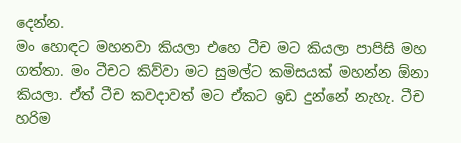දෙන්න.
මං හොඳට මහනවා කියලා එහෙ ටීච මට කියලා පාපිසි මහ ගත්තා. මං ටීචට කිව්වා මට සුමල්ට කමිසයක් මහන්න ඕනා කියලා. ඒත් ටීච කවදාවත් මට ඒකට ඉඩ දුන්නේ නැහැ. ටීච හරිම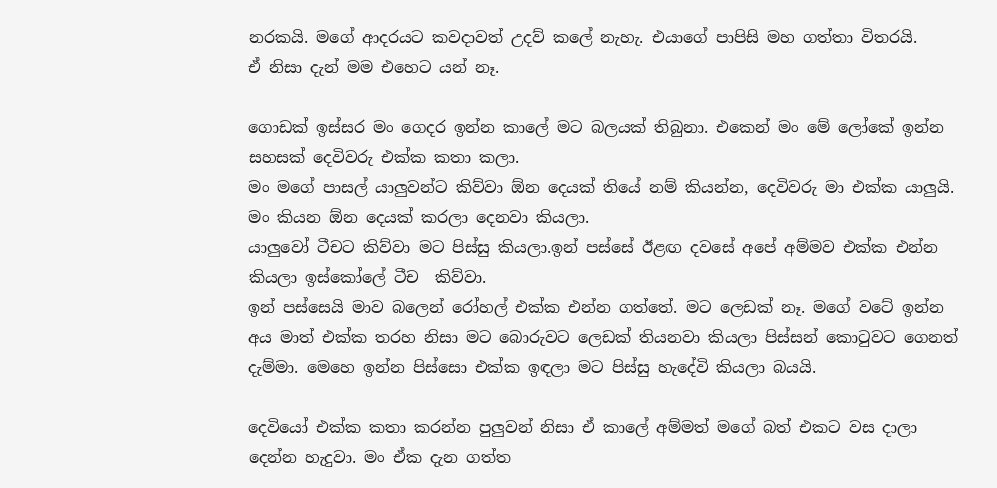නරකයි. මගේ ආදරයට කවදාවත් උදව් කලේ නැහැ. එයාගේ පාපිසි මහ ගත්තා විතරයි.
ඒ නිසා දැන් මම එහෙට යන් නෑ.

ගොඩක් ඉස්සර මං ගෙදර ඉන්න කාලේ මට බලයක් තිබුනා. එකෙන් මං මේ ලෝකේ ඉන්න සහසක් දෙවිවරු එක්ක කතා කලා.
මං මගේ පාසල් යාලුවන්ට කිව්වා ඕන දෙයක් තියේ නම් කියන්න, දෙවිවරු මා එක්ක යාලුයි. මං කියන ඕන දෙයක් කරලා දෙනවා කියලා.
යාලුවෝ ටීචට කිව්වා මට පිස්සු කියලා.ඉන් පස්සේ ඊළඟ දවසේ අපේ අම්මව එක්ක එන්න කියලා ඉස්කෝලේ ටීච  කිව්වා.
ඉන් පස්සෙයි මාව බලෙන් රෝහල් එක්ක එන්න ගත්තේ. මට ලෙඩක් නෑ. මගේ වටේ ඉන්න අය මාත් එක්ක තරහ නිසා මට බොරුවට ලෙඩක් තියනවා කියලා පිස්සන් කොටුවට ගෙනත් දැම්මා. මෙහෙ ඉන්න පිස්සො එක්ක ඉඳලා මට පිස්සු හැදේවි කියලා බයයි.

දෙවියෝ එක්ක කතා කරන්න පුලුවන් නිසා ඒ කාලේ අම්මත් මගේ බත් එකට වස දාලා දෙන්න හැදුවා. මං ඒක දැන ගත්ත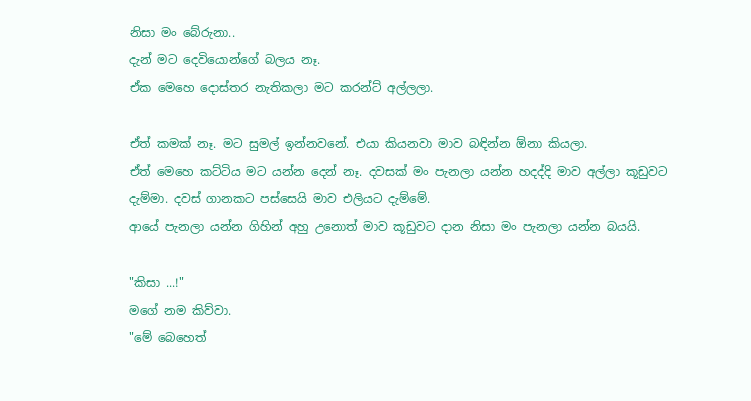නිසා මං බේරුනා..
දැන් මට දෙවියොන්ගේ බලය නෑ.
ඒක මෙහෙ දොස්තර නැතිකලා මට කරන්ට් අල්ලලා.

ඒත් කමක් නෑ. මට සුමල් ඉන්නවනේ. එයා කියනවා මාව බඳින්න ඕනා කියලා.
ඒත් මෙහෙ කට්ටිය මට යන්න දෙන් නෑ. දවසක් මං පැනලා යන්න හදද්දි මාව අල්ලා කූඩුවට දැම්මා. දවස් ගානකට පස්සෙයි මාව එලියට දැම්මේ.
ආයේ පැනලා යන්න ගිහින් අහු උනොත් මාව කූඩුවට දාන නිසා මං පැනලා යන්න බයයි.

"කිසා ...!"
මගේ නම කිව්වා.
"මේ බෙහෙත්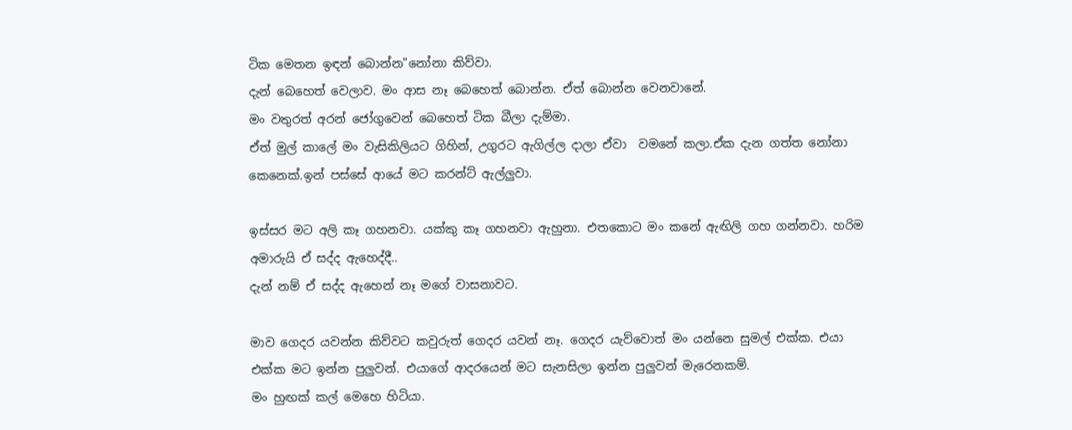ටික මෙතන ඉඳන් බොන්න"නෝනා කිව්වා.
දැන් බෙහෙත් වෙලාව. මං ආස නෑ බෙහෙත් බොන්න. ඒත් බොන්න වෙනවානේ.
මං වතුරත් අරන් ජෝගුවෙන් බෙහෙත් ටික බීලා දැම්මා.
ඒත් මුල් කාලේ මං වැසිකිලියට ගිහින්, උගුරට ඇගිල්ල දාලා ඒවා  වමනේ කලා.ඒක දැන ගත්ත නෝනා කෙනෙක්.ඉන් පස්සේ ආයේ මට කරන්ට් ඇල්ලුවා.

ඉස්සර මට අලි කෑ ගහනවා. යක්කු කෑ ගහනවා ඇහුනා. එතකොට මං කනේ ඇඟිලි ගහ ගන්නවා. හරිම අමාරුයි ඒ සද්ද ඇහෙද්දී..
දැන් නම් ඒ සද්ද ඇහෙන් නෑ මගේ වාසනාවට.

මාව ගෙදර යවන්න කිව්වට කවුරුත් ගෙදර යවන් නෑ. ගෙදර යැව්වොත් මං යන්නෙ සුමල් එක්ක. එයා එක්ක මට ඉන්න පුලුවන්. එයාගේ ආදරයෙන් මට සැනසිලා ඉන්න පුලුවන් මැරෙනකම්.
මං හුඟක් කල් මෙහෙ හිටියා.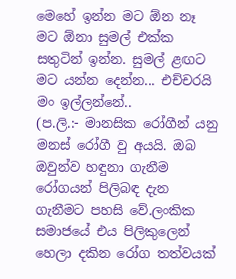මෙහේ ඉන්න මට ඕන නෑ මට ඕනා සුමල් එක්ක සතුටින් ඉන්න. සුමල් ළඟට මට යන්න දෙන්න... එච්චරයි මං ඉල්ලන්නේ..
(ප.ලි.:- මානසික රෝගීන් යනු මනස් රෝගී වු අයයි. ඔබ ඔවුන්ව හඳුනා ගැනීම රෝගයන් පිලිබඳ දැන ගැනීමට පහසි වේ.ලංකික සමාජයේ එය පිලිකුලෙන් හෙලා දකින රෝග තත්වයක්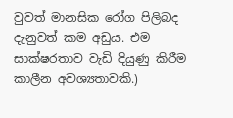වුවත් මානසික රෝග පිලිබද දැනුවත් කම අඩුය. එම සාක්ෂරතාව වැඩි දියුණු කිරීම කාලීන අවශ්‍යතාවකි.)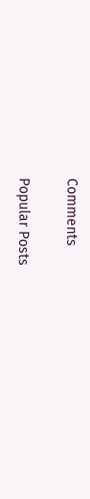Comments

Popular Posts